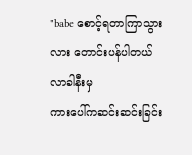"babe စောင့်ရတာကြာသွားလား တောင်းပန်ပါတယ် လာခါနီးမှ
ကားပေါ်ကဆင်းဆင်းခြင်း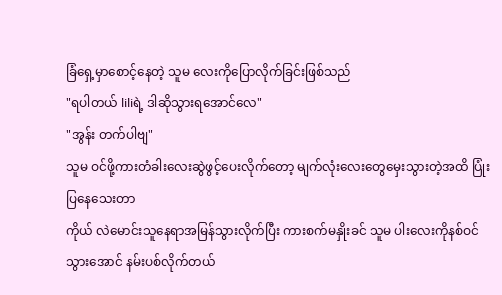ခြံရှေ့မှာစောင့်နေတဲ့ သူမ လေးကိုပြောလိုက်ခြင်းဖြစ်သည်
"ရပါတယ် liliရဲ့ ဒါဆိုသွားရအောင်လေ"
"အွန်း တက်ပါဗျ"
သူမ ဝင်ဖို့ကားတံခါးလေးဆွဲဖွင့်ပေးလိုက်တော့ မျက်လုံးလေးတွေမှေးသွားတဲ့အထိ ပြုံးပြနေသေးတာ
ကိုယ် လဲမောင်းသူနေရာအမြန်သွားလိုက်ပြီး ကားစက်မနှိုးခင် သူမ ပါးလေးကိုနစ်ဝင်သွားအောင် နမ်းပစ်လိုက်တယ်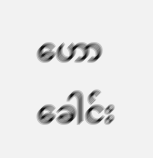ဟော ခေါင်း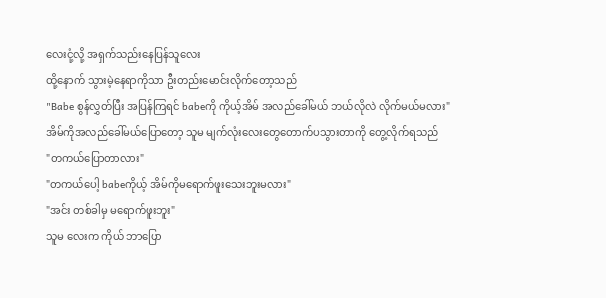လေးငုံ့လို့ အရှက်သည်းနေပြန်သူလေး
ထို့နောက် သွားမဲ့နေရာကိုသာ ဦးတည်းမောင်းလိုက်တော့သည်
"Babe စွန်လွှတ်ပြီး အပြန်ကြရင် babeကို ကိုယ့်အိမ် အလည်ခေါ်မယ် ဘယ်လိုလဲ လိုက်မယ်မလား"
အိမ်ကိုအလည်ခေါ်မယ်ပြောတော့ သူမ မျက်လုံးလေးတွေတောက်ပသွားတာကို တွေ့လိုက်ရသည်
"တကယ်ပြောတာလား"
"တကယ်ပေါ့ babeကိုယ့် အိမ်ကိုမရောက်ဖူးသေးဘူးမလား"
"အင်း တစ်ခါမှ မရောက်ဖူးဘူး"
သူမ လေးက ကိုယ် ဘာပြော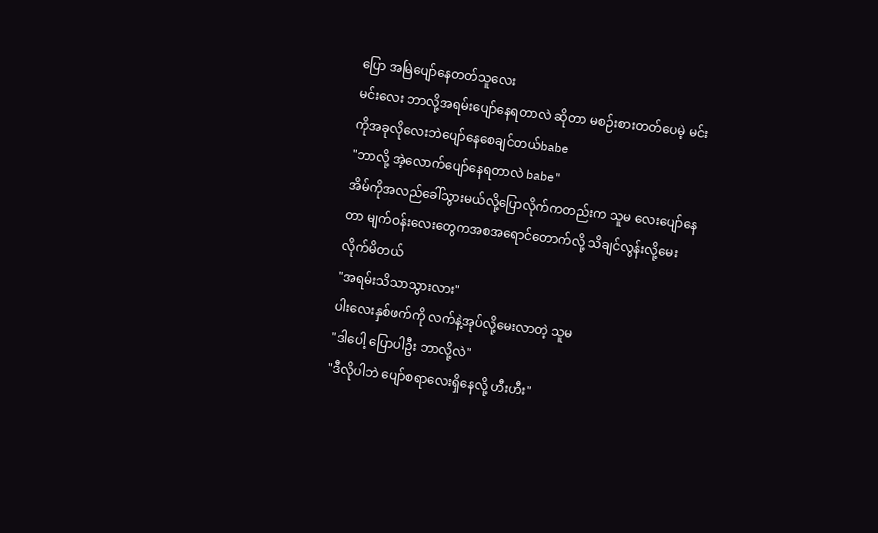ပြော အမြဲပျော်နေတတ်သူလေး
မင်းလေး ဘာလို့အရမ်းပျော်နေရတာလဲ ဆိုတာ မစဉ်းစားတတ်ပေမဲ့ မင်း ကိုအခုလိုလေးဘဲပျော်နေစေချင်တယ်babe
"ဘာလို့ အဲ့လောက်ပျော်နေရတာလဲ babe"
အိမ်ကိုအလည်ခေါ်သွားမယ်လို့ပြောလိုက်ကတည်းက သူမ လေးပျော်နေတာ မျက်ဝန်းလေးတွေကအစအရောင်တောက်လို့ သိချင်လွန်းလို့မေးလိုက်မိတယ်
"အရမ်းသိသာသွားလား"
ပါးလေးနှစ်ဖက်ကို လက်နဲ့အုပ်လို့မေးလာတဲ့ သူမ
"ဒါပေါ့ ပြောပါဦး ဘာလို့လဲ"
"ဒီလိုပါဘဲ ပျော်စရာလေးရှိနေလို့ ဟီးဟီး"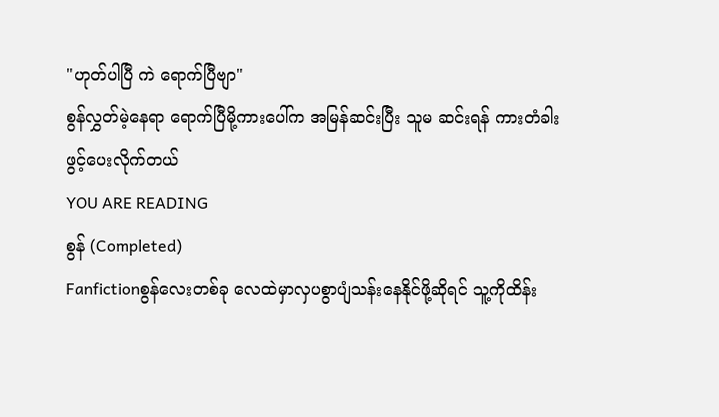"ဟုတ်ပါပြီ ကဲ ရောက်ပြီဗျာ"
စွန်လွှတ်မဲ့နေရာ ရောက်ပြီမို့ကားပေါ်က အမြန်ဆင်းပြီး သူမ ဆင်းရန် ကားတံခါးဖွင့်ပေးလိုက်တယ်
YOU ARE READING
စွန် (Completed)
Fanfictionစွန်လေးတစ်ခု လေထဲမှာလှပစွာပျံသန်းနေနိုင်ဖို့ဆိုရင် သူ့ကိုထိန်း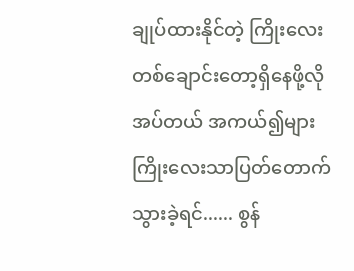ချုပ်ထားနိုင်တဲ့ ကြိုးလေးတစ်ချောင်းတော့ရှိနေဖို့လိုအပ်တယ် အကယ်၍များကြိုးလေးသာပြတ်တောက်သွားခဲ့ရင်...... စွန်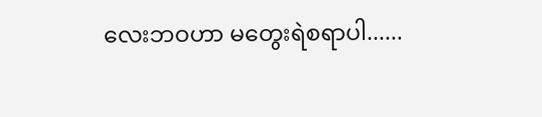လေးဘဝဟာ မတွေးရဲစရာပါ......